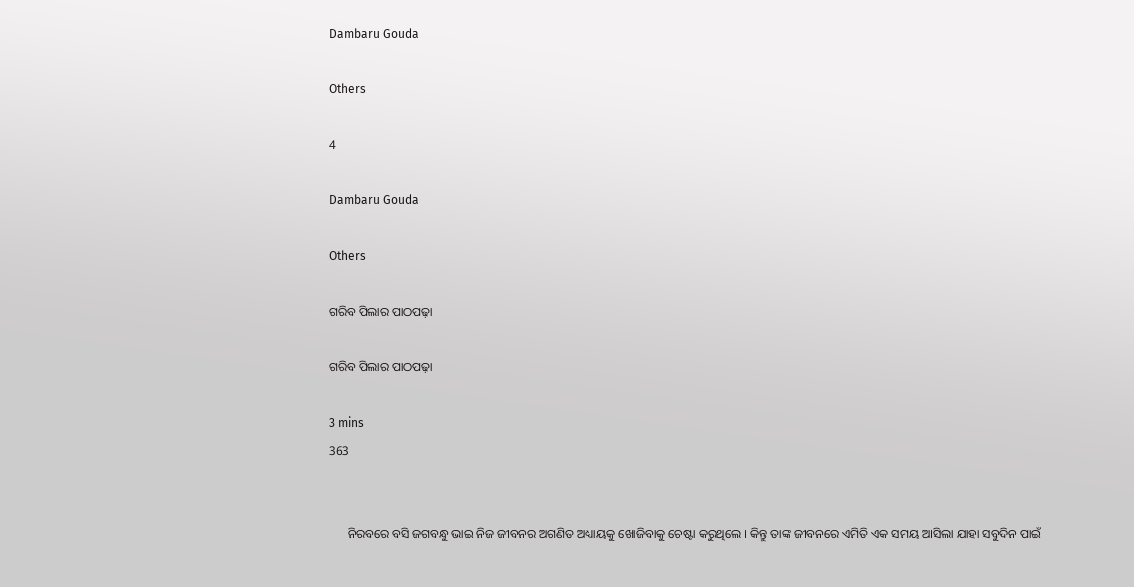Dambaru Gouda

Others

4

Dambaru Gouda

Others

ଗରିବ ପିଲାର ପାଠପଢ଼ା

ଗରିବ ପିଲାର ପାଠପଢ଼ା

3 mins
363


      ନିରବରେ ବସି ଜଗବନ୍ଧୁ ଭାଇ ନିଜ ଜୀବନର ଅଗଣିତ ଅଧ୍ୟାୟକୁ ଖୋଜିବାକୁ ଚେଷ୍ଟା କରୁଥିଲେ । କିନ୍ତୁ ତାଙ୍କ ଜୀବନରେ ଏମିତି ଏକ ସମୟ ଆସିଲା ଯାହା ସବୁଦିନ ପାଇଁ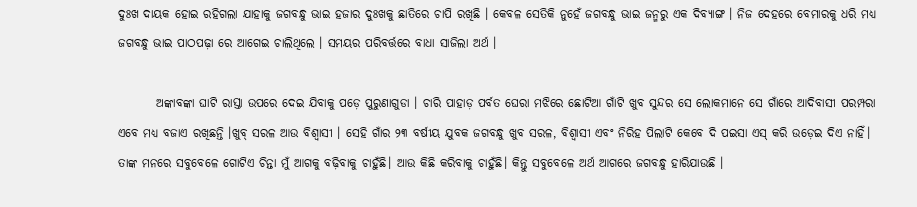ଦୁଃଖ ଦାୟକ ହୋଇ ରହିଗଲା ଯାହାକୁ ଜଗବନ୍ଧୁ ଭାଇ ହଜାର ଦୁଃଖକୁ ଛାତିରେ ଚାପି ରଖିଛି । କେବଳ ସେତିକି ନୁହେଁ ଜଗବନ୍ଧୁ ଭାଇ ଜନ୍ମରୁ ଏକ ଦିବ୍ୟାଙ୍ଗ । ନିଜ ଦେହରେ ବେମାରକୁ ଧରି ମଧ୍ୟ ଜଗବନ୍ଧୁ ଭାଇ ପାଠପଢ଼ା ରେ ଆଗେଇ ଚାଲିଥିଲେ । ସମୟର ପରିବର୍ତ୍ତରେ ବାଧା ସାଜିଲା ଅର୍ଥ ।

        ଅଙ୍କାବଙ୍କା ଘାଟି ରାସ୍ତା ଉପରେ ଦେଇ ଯିବାକୁ ପଡ଼େ ପୁରୁଣାଗୁଡା । ଚାରି ପାହାଡ଼ ପର୍ବତ ଘେରା ମଝିରେ ଛୋଟିଆ ଗାଁଟି ଖୁବ ସୁନ୍ଦର ସେ ଲୋକମାନେ ସେ ଗାଁରେ ଆଦିବାସୀ ପରମ୍ପରା ଏବେ ମଧ୍ୟ ବଜାଏ ରଖିଛନ୍ତି ।ଖୁବ୍ ସରଳ ଆଉ ବିଶ୍ଵାସୀ । ସେହି ଗାଁର ୨୩ ବର୍ଷୀୟ ଯୁବକ ଜଗବନ୍ଧୁ ଖୁବ ସରଳ, ବିଶ୍ଵାସୀ ଏବଂ ନିରିହ ପିଲାଟି କେବେ ଦି ପଇସା ଏସ୍ କରି ଉଡ଼େଇ ଦିଏ ନାହିଁ। ତାଙ୍କ ମନରେ ସବୁବେଳେ ଗୋଟିଏ ଚିନ୍ତା ମୁଁ ଆଗକୁ ବଢ଼ିବାକୁ ଚାହୁଁଛି। ଆଉ କିଛି କରିବାକୁ ଚାହୁଁଛି। କିନ୍ତୁ ସବୁବେଳେ ଅର୍ଥ ଆଗରେ ଜଗବନ୍ଧୁ ହାରିଯାଉଛି ।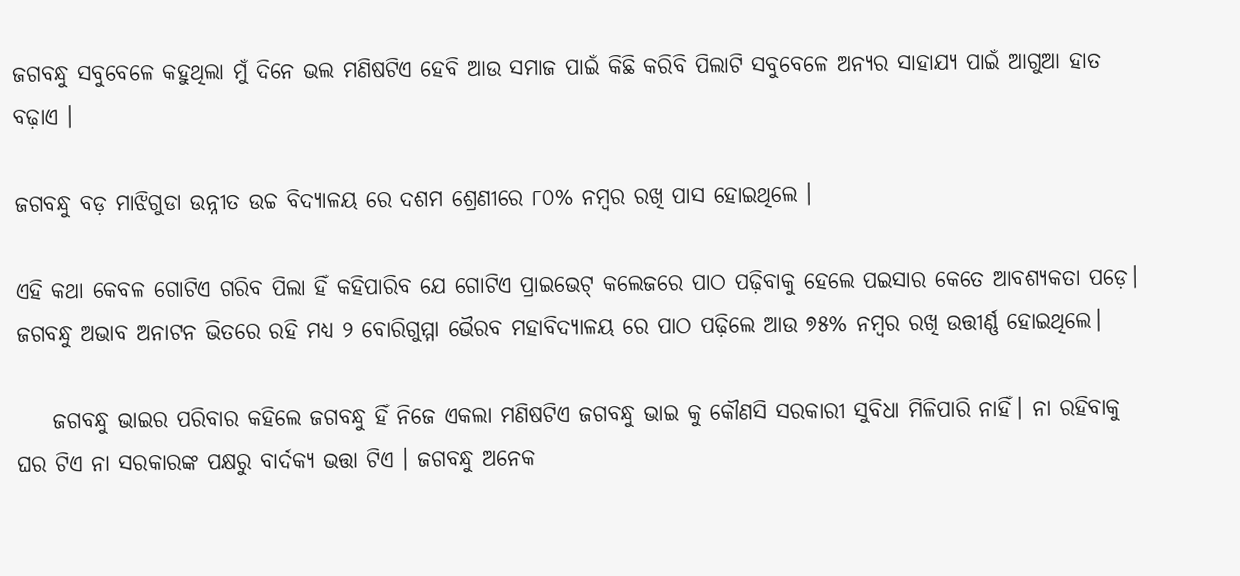ଜଗବନ୍ଧୁ ସବୁବେଳେ କହୁଥିଲା ମୁଁ ଦିନେ ଭଲ ମଣିଷଟିଏ ହେବି ଆଉ ସମାଜ ପାଇଁ କିଛି କରିବି ପିଲାଟି ସବୁବେଳେ ଅନ୍ୟର ସାହାଯ୍ୟ ପାଇଁ ଆଗୁଆ ହାତ ବଢ଼ାଏ ।

ଜଗବନ୍ଧୁ ବଡ଼ ମାଝିଗୁଡା ଉନ୍ନୀତ ଉଚ୍ଚ ବିଦ୍ୟାଳୟ ରେ ଦଶମ ଶ୍ରେଣୀରେ ୮୦% ନମ୍ବର ରଖି ପାସ ହୋଇଥିଲେ ।

ଏହି କଥା କେବଳ ଗୋଟିଏ ଗରିବ ପିଲା ହିଁ କହିପାରିବ ଯେ ଗୋଟିଏ ପ୍ରାଇଭେଟ୍ କଲେଜରେ ପାଠ ପଢ଼ିବାକୁ ହେଲେ ପଇସାର କେତେ ଆବଶ୍ୟକତା ପଡ଼େ। ଜଗବନ୍ଧୁ ଅଭାବ ଅନାଟନ ଭିତରେ ରହି ମଧ୍ୟ ୨ ବୋରିଗୁମ୍ମା ଭୈରବ ମହାବିଦ୍ୟାଳୟ ରେ ପାଠ ପଢ଼ିଲେ ଆଉ ୭୫% ନମ୍ବର ରଖି ଉତ୍ତୀର୍ଣ୍ଣ ହୋଇଥିଲେ।

    ଜଗବନ୍ଧୁ ଭାଇର ପରିବାର କହିଲେ ଜଗବନ୍ଧୁ ହିଁ ନିଜେ ଏକଲା ମଣିଷଟିଏ ଜଗବନ୍ଧୁ ଭାଇ କୁ କୌଣସି ସରକାରୀ ସୁବିଧା ମିଳିପାରି ନାହିଁ। ନା ରହିବାକୁ ଘର ଟିଏ ନା ସରକାରଙ୍କ ପକ୍ଷରୁ ବାର୍ଦକ୍ୟ ଭତ୍ତା ଟିଏ । ଜଗବନ୍ଧୁ ଅନେକ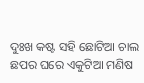ଦୁଃଖ କଷ୍ଟ ସହି ଛୋଟିଆ ଚାଲ ଛପର ଘରେ ଏକୁଟିଆ ମଣିଷ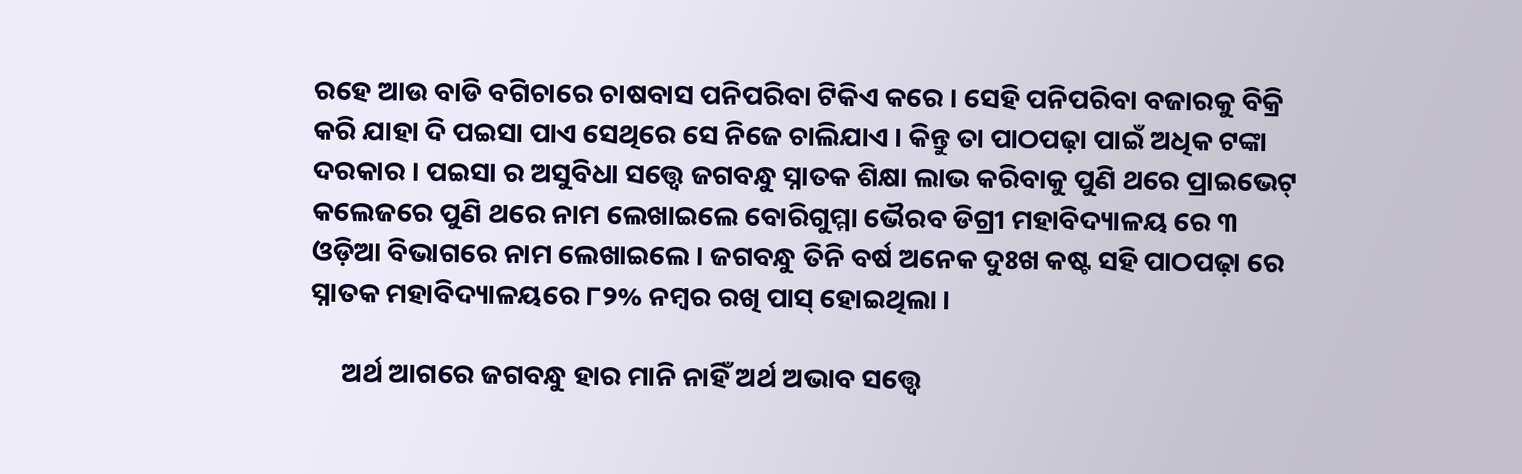ରହେ ଆଉ ବାଡି ବଗିଚାରେ ଚାଷବାସ ପନିପରିବା ଟିକିଏ କରେ । ସେହି ପନିପରିବା ବଜାରକୁ ବିକ୍ରି କରି ଯାହା ଦି ପଇସା ପାଏ ସେଥିରେ ସେ ନିଜେ ଚାଲିଯାଏ । କିନ୍ତୁ ତା ପାଠପଢ଼ା ପାଇଁ ଅଧିକ ଟଙ୍କା ଦରକାର । ପଇସା ର ଅସୁବିଧା ସତ୍ତ୍ୱେ ଜଗବନ୍ଧୁ ସ୍ନାତକ ଶିକ୍ଷା ଲାଭ କରିବାକୁ ପୁଣି ଥରେ ପ୍ରାଇଭେଟ୍ କଲେଜରେ ପୁଣି ଥରେ ନାମ ଲେଖାଇଲେ ବୋରିଗୁମ୍ମା ଭୈରବ ଡିଗ୍ରୀ ମହାବିଦ୍ୟାଳୟ ରେ ୩ ଓଡ଼ିଆ ବିଭାଗରେ ନାମ ଲେଖାଇଲେ । ଜଗବନ୍ଧୁ ତିନି ବର୍ଷ ଅନେକ ଦୁଃଖ କଷ୍ଟ ସହି ପାଠପଢ଼ା ରେ ସ୍ନାତକ ମହାବିଦ୍ୟାଳୟରେ ୮୨% ନମ୍ବର ରଖି ପାସ୍ ହୋଇଥିଲା ।

     ଅର୍ଥ ଆଗରେ ଜଗବନ୍ଧୁ ହାର ମାନି ନାହିଁ ଅର୍ଥ ଅଭାବ ସତ୍ତ୍ୱେ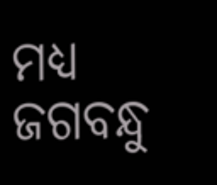ମଧ୍ୟ ଜଗବନ୍ଧୁ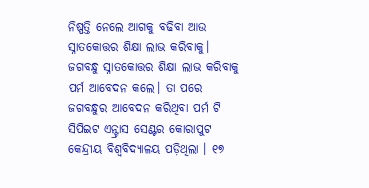ନିଷ୍ପତ୍ତି ନେଲେ ଆଗକୁ ବଢିବା ଆଉ ସ୍ନାତକୋତ୍ତର ଶିକ୍ଷା ଲାଭ କରିବାକୁ। ଜଗବନ୍ଧୁ ସ୍ନାତକୋତ୍ତର ଶିକ୍ଷା ଲାଭ କରିବାକୁ ପର୍ମ ଆବେଦନ କଲେ। ତା ପରେ ଜଗବନ୍ଧୁର ଆବେଦନ କରିଥିବା ପର୍ମ ଟି ସିପିଇଟ ଏନ୍ଟ୍ରାସ ସେଣ୍ଟର କୋରାପୁଟ କେନ୍ଦ୍ରୀୟ ବିଶ୍ଵବିଦ୍ୟାଳୟ ପଡ଼ିଥିଲା । ୧୭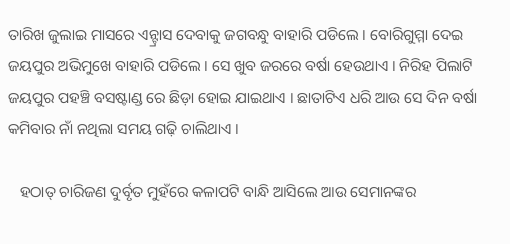ତାରିଖ ଜୁଲାଇ ମାସରେ ଏନ୍ଟ୍ରାସ ଦେବାକୁ ଜଗବନ୍ଧୁ ବାହାରି ପଡିଲେ । ବୋରିଗୁମ୍ମା ଦେଇ ଜୟପୁର ଅଭିମୁଖେ ବାହାରି ପଡିଲେ । ସେ ଖୁବ ଜରରେ ବର୍ଷା ହେଉଥାଏ । ନିରିହ ପିଲାଟି ଜୟପୁର ପହଞ୍ଚି ବସଷ୍ଟାଣ୍ଡ ରେ ଛିଡ଼ା ହୋଇ ଯାଇଥାଏ । ଛାତାଟିଏ ଧରି ଆଉ ସେ ଦିନ ବର୍ଷା କମିବାର ନାଁ ନଥିଲା ସମୟ ଗଢ଼ି ଚାଲିଥାଏ ।

   ହଠାତ୍ ଚାରିଜଣ ଦୁର୍ବୃତ ମୁହଁରେ କଳାପଟି ବାନ୍ଧି ଆସିଲେ ଆଉ ସେମାନଙ୍କର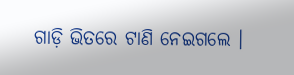ଗାଡ଼ି ଭିତରେ ଟାଣି ନେଇଗଲେ ।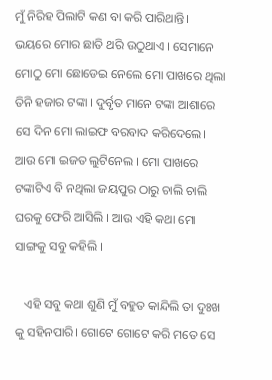ମୁଁ ନିରିହ ପିଲାଟି କଣ ବା କରି ପାରିଥାନ୍ତି। ଭୟରେ ମୋର ଛାତି ଥରି ଉଠୁଥାଏ । ସେମାନେ ମୋଠୁ ମୋ ଛୋଡେଇ ନେଲେ ମୋ ପାଖରେ ଥିଲା ତିନି ହଜାର ଟଙ୍କା । ଦୁର୍ବୃତ ମାନେ ଟଙ୍କା ଆଶାରେ ସେ ଦିନ ମୋ ଲାଇଫ ବରବାଦ କରିଦେଲେ। ଆଉ ମୋ ଇଜତ ଲୁଟିନେଲ । ମୋ ପାଖରେ ଟଙ୍କାଟିଏ ବି ନଥିଲା ଜୟପୁର ଠାରୁ ଚାଲି ଚାଲି ଘରକୁ ଫେରି ଆସିଲି । ଆଉ ଏହି କଥା ମୋ ସାଙ୍ଗକୁ ସବୁ କହିଲି ।

   ଏହି ସବୁ କଥା ଶୁଣି ମୁଁ ବହୁତ କାନ୍ଦିଲି ତା ଦୁଃଖ କୁ ସହିନପାରି। ଗୋଟେ ଗୋଟେ କରି ମତେ ସେ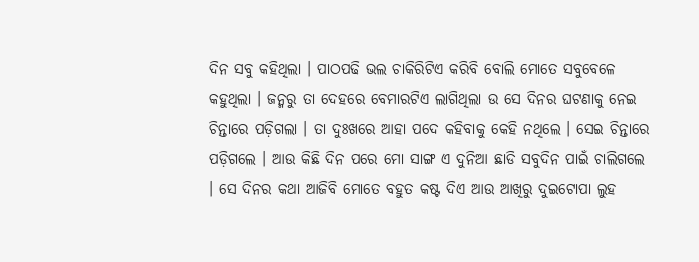ଦିନ ସବୁ କହିଥିଲା । ପାଠପଢି ଭଲ ଚାକିରିଟିଏ କରିବି ବୋଲି ମୋତେ ସବୁବେଳେ କହୁଥିଲା । ଜନ୍ମରୁ ତା ଦେହରେ ବେମାରଟିଏ ଲାଗିଥିଲା ଉ ସେ ଦିନର ଘଟଣାକୁ ନେଇ ଚିନ୍ତାରେ ପଡ଼ିଗଲା । ତା ଦୁଃଖରେ ଆହା ପଦେ କହିବାକୁ କେହି ନଥିଲେ । ସେଇ ଚିନ୍ତାରେ ପଡ଼ିଗଲେ । ଆଉ କିଛି ଦିନ ପରେ ମୋ ସାଙ୍ଗ ଏ ଦୁନିଆ ଛାଡି ସବୁଦିନ ପାଇଁ ଚାଲିଗଲେ । ସେ ଦିନର କଥା ଆଜିବି ମୋତେ ବହୁତ କଷ୍ଟ ଦିଏ ଆଉ ଆଖିରୁ ଦୁଇଟୋପା ଲୁହ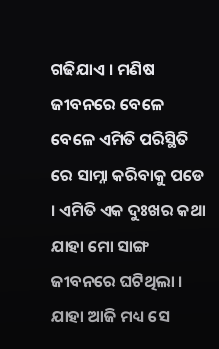ଗଢିଯାଏ । ମଣିଷ ଜୀବନରେ ବେଳେ ବେଳେ ଏମିତି ପରିସ୍ଥିତି ରେ ସାମ୍ନା କରିବାକୁ ପଡେ । ଏମିତି ଏକ ଦୁଃଖର କଥା ଯାହା ମୋ ସାଙ୍ଗ ଜୀବନରେ ଘଟିଥିଲା । ଯାହା ଆଜି ମଧ୍ୟ ସେ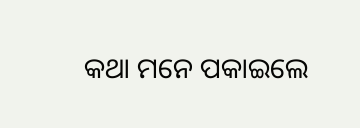କଥା ମନେ ପକାଇଲେ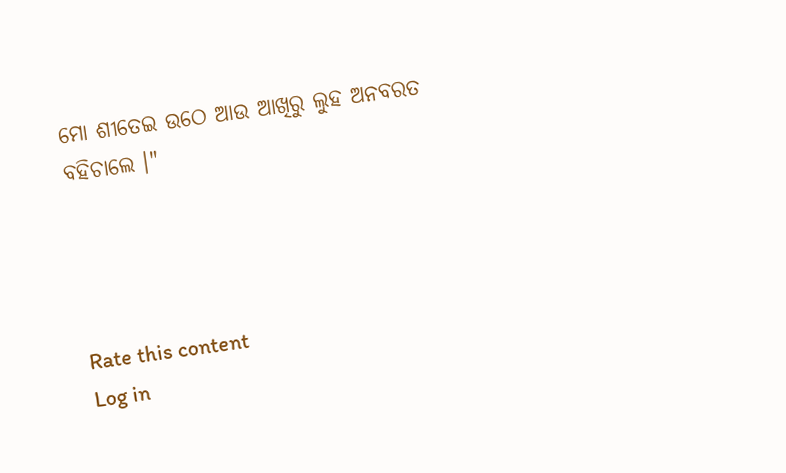ମୋ ଶୀତେଇ ଉଠେ ଆଉ ଆଖିରୁ ଲୁହ ଅନବରତ ବହିଚାଲେ ।"




Rate this content
Log in